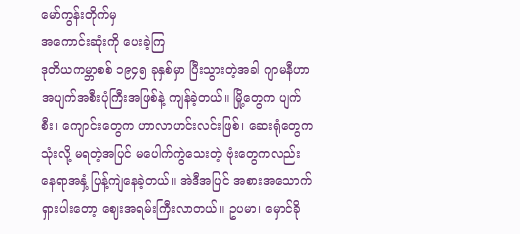မော်ကွန်းတိုက်မှ
အကောင်းဆုံးကို ပေးခဲ့ကြ
ဒုတိယကမ္ဘာစစ် ၁၉၄၅ ခုနှစ်မှာ ပြီးသွားတဲ့အခါ ဂျာမနီဟာ အပျက်အစီးပုံကြီးအဖြစ်နဲ့ ကျန်ခဲ့တယ်။ မြို့တွေက ပျက်စီး၊ ကျောင်းတွေက ဟာလာဟင်းလင်းဖြစ်၊ ဆေးရုံတွေက သုံးလို့ မရတဲ့အပြင် မပေါက်ကွဲသေးတဲ့ ဗုံးတွေကလည်း နေရာအနှံ့ ပြန့်ကျဲနေခဲ့တယ်။ အဲဒီအပြင် အစားအသောက် ရှားပါးတော့ ဈေးအရမ်းကြီးလာတယ်။ ဥပမာ၊ မှောင်ခို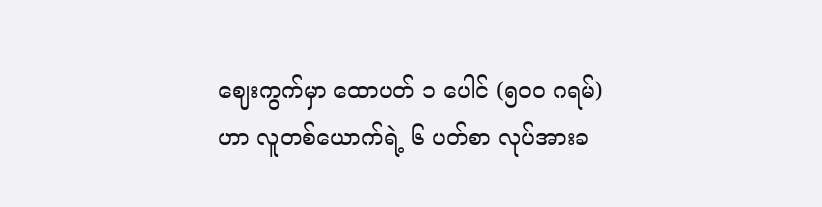ဈေးကွက်မှာ ထောပတ် ၁ ပေါင် (၅၀၀ ဂရမ်) ဟာ လူတစ်ယောက်ရဲ့ ၆ ပတ်စာ လုပ်အားခ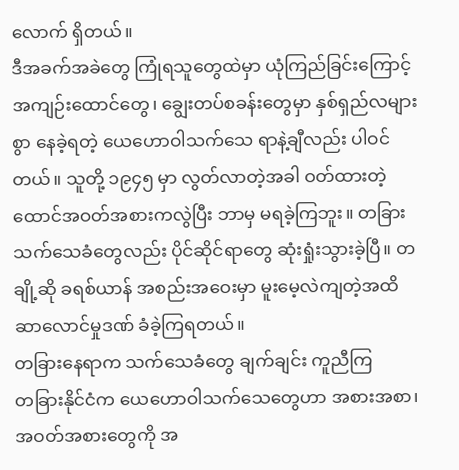လောက် ရှိတယ်။
ဒီအခက်အခဲတွေ ကြုံရသူတွေထဲမှာ ယုံကြည်ခြင်းကြောင့် အကျဉ်းထောင်တွေ၊ ချွေးတပ်စခန်းတွေမှာ နှစ်ရှည်လများစွာ နေခဲ့ရတဲ့ ယေဟောဝါသက်သေ ရာနဲ့ချီလည်း ပါဝင်တယ်။ သူတို့ ၁၉၄၅ မှာ လွတ်လာတဲ့အခါ ဝတ်ထားတဲ့ ထောင်အဝတ်အစားကလွဲပြီး ဘာမှ မရခဲ့ကြဘူး။ တခြားသက်သေခံတွေလည်း ပိုင်ဆိုင်ရာတွေ ဆုံးရှုံးသွားခဲ့ပြီ။ တချို့ဆို ခရစ်ယာန် အစည်းအဝေးမှာ မူးမေ့လဲကျတဲ့အထိ ဆာလောင်မှုဒဏ် ခံခဲ့ကြရတယ်။
တခြားနေရာက သက်သေခံတွေ ချက်ချင်း ကူညီကြ
တခြားနိုင်ငံက ယေဟောဝါသက်သေတွေဟာ အစားအစာ၊ အဝတ်အစားတွေကို အ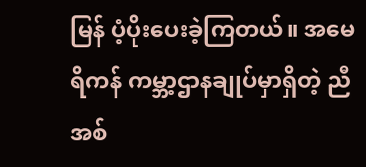မြန် ပံ့ပိုးပေးခဲ့ကြတယ်။ အမေရိကန် ကမ္ဘာ့ဌာနချုပ်မှာရှိတဲ့ ညီအစ်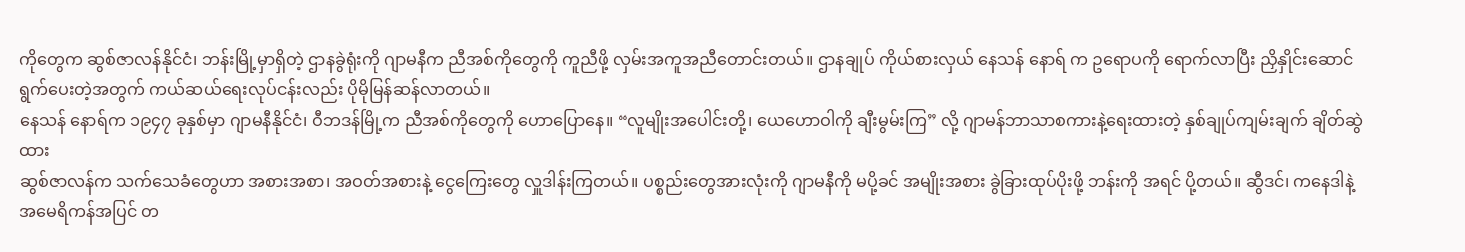ကိုတွေက ဆွစ်ဇာလန်နိုင်ငံ၊ ဘန်းမြို့မှာရှိတဲ့ ဌာနခွဲရုံးကို ဂျာမနီက ညီအစ်ကိုတွေကို ကူညီဖို့ လှမ်းအကူအညီတောင်းတယ်။ ဌာနချုပ် ကိုယ်စားလှယ် နေသန် နောရ် က ဥရောပကို ရောက်လာပြီး ညှိနှိုင်းဆောင်ရွက်ပေးတဲ့အတွက် ကယ်ဆယ်ရေးလုပ်ငန်းလည်း ပိုမိုမြန်ဆန်လာတယ်။
နေသန် နောရ်က ၁၉၄၇ ခုနှစ်မှာ ဂျာမနီနိုင်ငံ၊ ဝီဘဒန်မြို့က ညီအစ်ကိုတွေကို ဟောပြောနေ။ “လူမျိုးအပေါင်းတို့၊ ယေဟောဝါကို ချီးမွမ်းကြ” လို့ ဂျာမန်ဘာသာစကားနဲ့ရေးထားတဲ့ နှစ်ချုပ်ကျမ်းချက် ချိတ်ဆွဲထား
ဆွစ်ဇာလန်က သက်သေခံတွေဟာ အစားအစာ၊ အဝတ်အစားနဲ့ ငွေကြေးတွေ လှူဒါန်းကြတယ်။ ပစ္စည်းတွေအားလုံးကို ဂျာမနီကို မပို့ခင် အမျိုးအစား ခွဲခြားထုပ်ပိုးဖို့ ဘန်းကို အရင် ပို့တယ်။ ဆွီဒင်၊ ကနေဒါနဲ့ အမေရိကန်အပြင် တ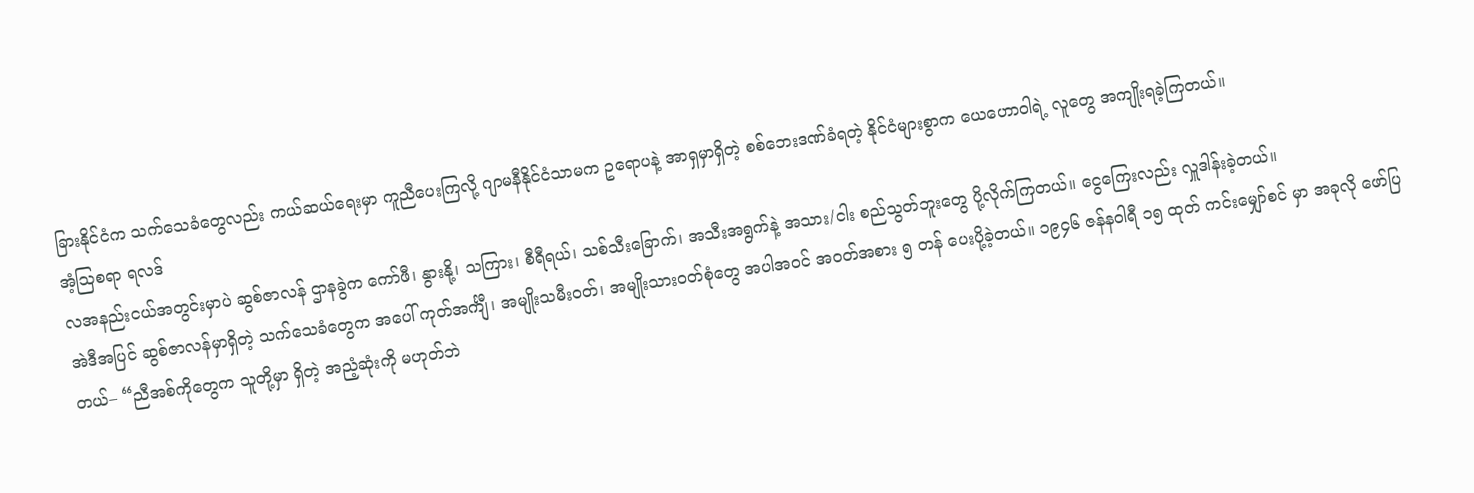ခြားနိုင်ငံက သက်သေခံတွေလည်း ကယ်ဆယ်ရေးမှာ ကူညီပေးကြလို့ ဂျာမနီနိုင်ငံသာမက ဥရောပနဲ့ အာရှမှာရှိတဲ့ စစ်ဘေးဒဏ်ခံရတဲ့ နိုင်ငံများစွာက ယေဟောဝါရဲ့ လူတွေ အကျိုးရခဲ့ကြတယ်။
အံ့ဩစရာ ရလဒ်
လအနည်းငယ်အတွင်းမှာပဲ ဆွစ်ဇာလန် ဌာနခွဲက ကော်ဖီ၊ နွားနို့၊ သကြား၊ စီရီရယ်၊ သစ်သီးခြောက်၊ အသီးအရွက်နဲ့ အသား/ငါး စည်သွတ်ဘူးတွေ ပို့လိုက်ကြတယ်။ ငွေကြေးလည်း လှူဒါန်းခဲ့တယ်။
အဲဒီအပြင် ဆွစ်ဇာလန်မှာရှိတဲ့ သက်သေခံတွေက အပေါ် ကုတ်အင်္ကျီ၊ အမျိုးသမီးဝတ်၊ အမျိုးသားဝတ်စုံတွေ အပါအဝင် အဝတ်အစား ၅ တန် ပေးပို့ခဲ့တယ်။ ၁၉၄၆ ဇန်နဝါရီ ၁၅ ထုတ် ကင်းမျှော်စင် မှာ အခုလို ဖော်ပြတယ်– “ညီအစ်ကိုတွေက သူတို့မှာ ရှိတဲ့ အညံ့ဆုံးကို မဟုတ်ဘဲ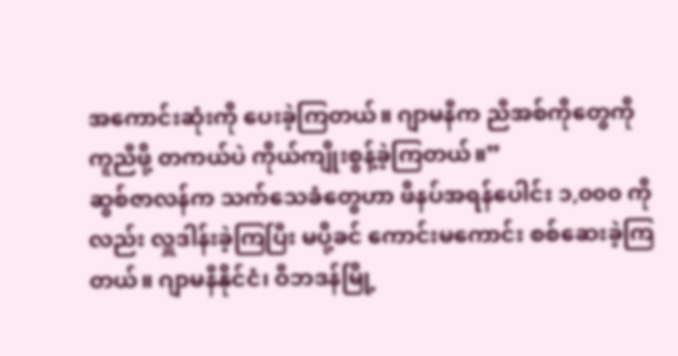အကောင်းဆုံးကို ပေးခဲ့ကြတယ်။ ဂျာမနီက ညီအစ်ကိုတွေကို ကူညီဖို့ တကယ်ပဲ ကိုယ်ကျိုးစွန့်ခဲ့ကြတယ်။”
ဆွစ်ဇာလန်က သက်သေခံတွေဟာ ဖိနပ်အရန်ပေါင်း ၁,၀၀၀ ကိုလည်း လှူဒါန်းခဲ့ကြပြီး မပို့ခင် ကောင်းမကောင်း စစ်ဆေးခဲ့ကြတယ်။ ဂျာမနီနိုင်ငံ၊ ဝီဘဒန်မြို့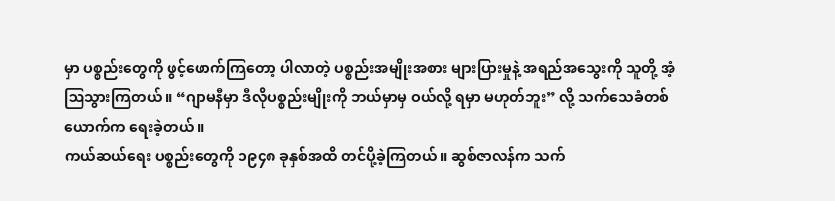မှာ ပစ္စည်းတွေကို ဖွင့်ဖောက်ကြတော့ ပါလာတဲ့ ပစ္စည်းအမျိုးအစား များပြားမှုနဲ့ အရည်အသွေးကို သူတို့ အံ့ဩသွားကြတယ်။ “ဂျာမနီမှာ ဒီလိုပစ္စည်းမျိုးကို ဘယ်မှာမှ ဝယ်လို့ ရမှာ မဟုတ်ဘူး” လို့ သက်သေခံတစ်ယောက်က ရေးခဲ့တယ်။
ကယ်ဆယ်ရေး ပစ္စည်းတွေကို ၁၉၄၈ ခုနှစ်အထိ တင်ပို့ခဲ့ကြတယ်။ ဆွစ်ဇာလန်က သက်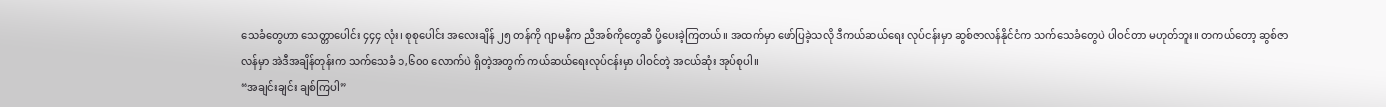သေခံတွေဟာ သေတ္တာပေါင်း ၄၄၄ လုံး၊ စုစုပေါင်း အလေးချိန် ၂၅ တန်ကို ဂျာမနီက ညီအစ်ကိုတွေဆီ ပို့ပေးခဲ့ကြတယ်။ အထက်မှာ ဖော်ပြခဲ့သလို ဒီကယ်ဆယ်ရေး လုပ်ငန်းမှာ ဆွစ်ဇာလန်နိုင်ငံက သက်သေခံတွေပဲ ပါဝင်တာ မဟုတ်ဘူး။ တကယ်တော့ ဆွစ်ဇာလန်မှာ အဲဒီအချိန်တုန်းက သက်သေခံ ၁,၆၀၀ လောက်ပဲ ရှိတဲ့အတွက် ကယ်ဆယ်ရေးလုပ်ငန်းမှာ ပါဝင်တဲ့ အငယ်ဆုံး အုပ်စုပါ။
“အချင်းချင်း ချစ်ကြပါ”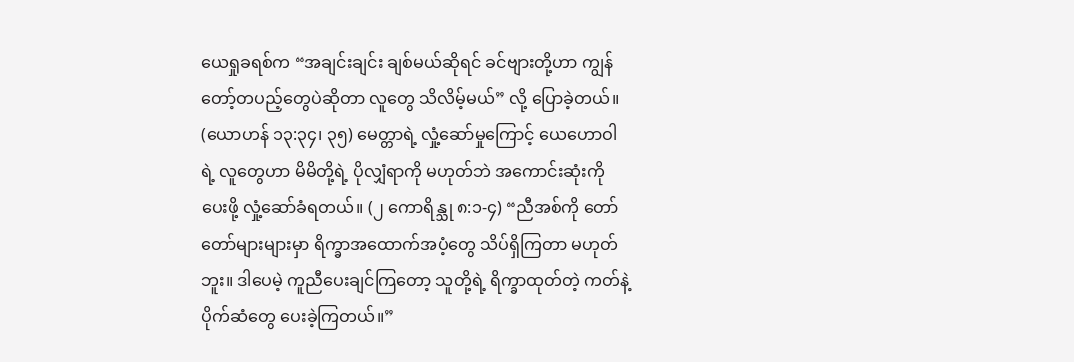ယေရှုခရစ်က “အချင်းချင်း ချစ်မယ်ဆိုရင် ခင်ဗျားတို့ဟာ ကျွန်တော့်တပည့်တွေပဲဆိုတာ လူတွေ သိလိမ့်မယ်” လို့ ပြောခဲ့တယ်။ (ယောဟန် ၁၃:၃၄၊ ၃၅) မေတ္တာရဲ့ လှုံ့ဆော်မှုကြောင့် ယေဟောဝါရဲ့ လူတွေဟာ မိမိတို့ရဲ့ ပိုလျှံရာကို မဟုတ်ဘဲ အကောင်းဆုံးကို ပေးဖို့ လှုံ့ဆော်ခံရတယ်။ (၂ ကောရိန္သု ၈:၁-၄) “ညီအစ်ကို တော်တော်များများမှာ ရိက္ခာအထောက်အပံ့တွေ သိပ်ရှိကြတာ မဟုတ်ဘူး။ ဒါပေမဲ့ ကူညီပေးချင်ကြတော့ သူတို့ရဲ့ ရိက္ခာထုတ်တဲ့ ကတ်နဲ့ ပိုက်ဆံတွေ ပေးခဲ့ကြတယ်။”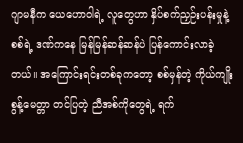ဂျာမနီက ယေဟောဝါရဲ့ လူတွေဟာ နှိပ်စက်ညှဉ်းပန်းမှုနဲ့ စစ်ရဲ့ ဒဏ်ကနေ မြန်မြန်ဆန်ဆန်ပဲ ပြန်ကောင်းလာခဲ့တယ်။ အကြောင်းရင်းတစ်ခုကတော့ စစ်မှန်တဲ့ ကိုယ်ကျိုးစွန့်မေတ္တာ တင်ပြတဲ့ ညီအစ်ကိုတွေရဲ့ ရက်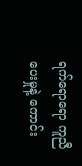ရက်ရောရော ကူညီပေးမှုနဲ့ ကောင်း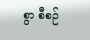စွာ စီစဉ်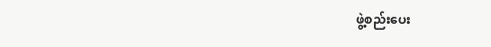ဖွဲ့စည်းပေး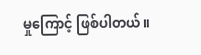မှုကြောင့် ဖြစ်ပါတယ်။